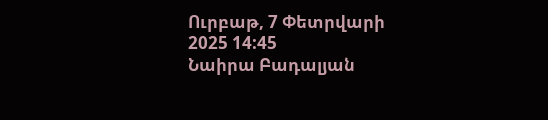Ուրբաթ, 7 Փետրվարի 2025 14:45
Նաիրա Բադալյան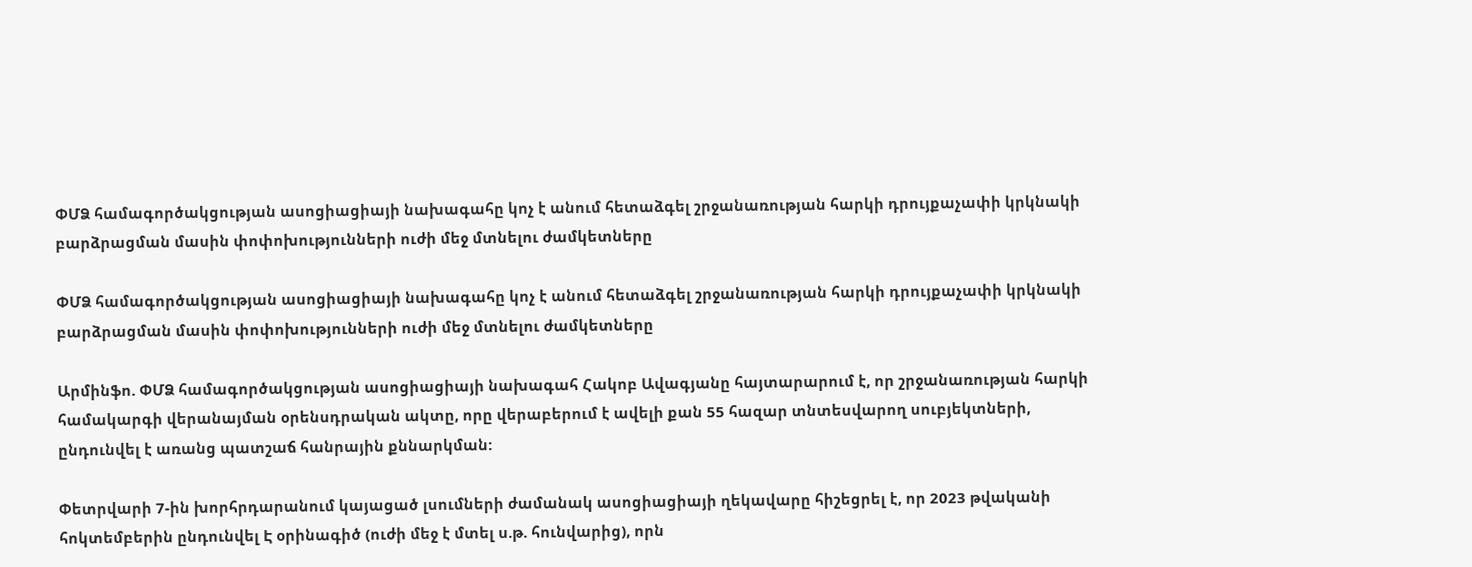ՓՄՁ համագործակցության ասոցիացիայի նախագահը կոչ է անում հետաձգել շրջանառության հարկի դրույքաչափի կրկնակի բարձրացման մասին փոփոխությունների ուժի մեջ մտնելու ժամկետները

ՓՄՁ համագործակցության ասոցիացիայի նախագահը կոչ է անում հետաձգել շրջանառության հարկի դրույքաչափի կրկնակի բարձրացման մասին փոփոխությունների ուժի մեջ մտնելու ժամկետները

Արմինֆո. ՓՄՁ համագործակցության ասոցիացիայի նախագահ Հակոբ Ավագյանը հայտարարում է, որ շրջանառության հարկի համակարգի վերանայման օրենսդրական ակտը, որը վերաբերում է ավելի քան 55 հազար տնտեսվարող սուբյեկտների, ընդունվել է առանց պատշաճ հանրային քննարկման:

Փետրվարի 7-ին խորհրդարանում կայացած լսումների ժամանակ ասոցիացիայի ղեկավարը հիշեցրել է, որ 2023 թվականի հոկտեմբերին ընդունվել Է օրինագիծ (ուժի մեջ է մտել ս.թ. հունվարից), որն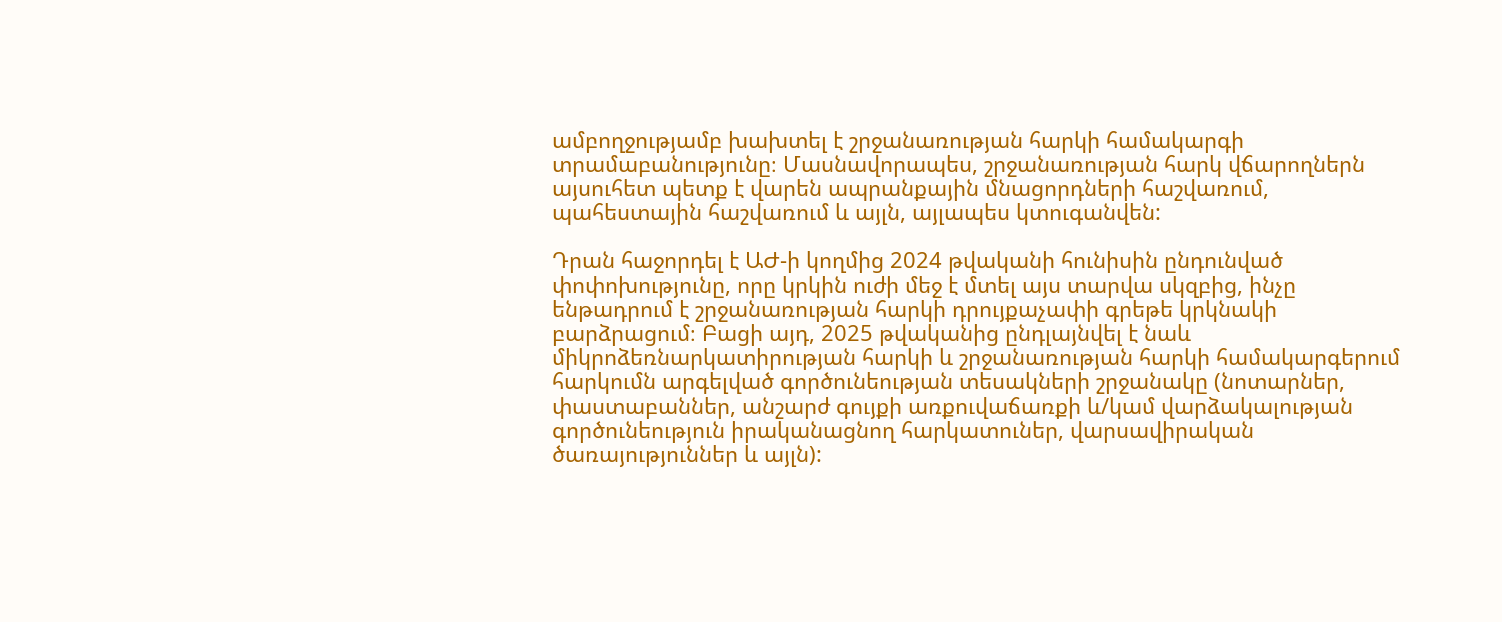ամբողջությամբ խախտել է շրջանառության հարկի համակարգի տրամաբանությունը։ Մասնավորապես, շրջանառության հարկ վճարողներն այսուհետ պետք է վարեն ապրանքային մնացորդների հաշվառում, պահեստային հաշվառում և այլն, այլապես կտուգանվեն:

Դրան հաջորդել է ԱԺ-ի կողմից 2024 թվականի հունիսին ընդունված փոփոխությունը, որը կրկին ուժի մեջ է մտել այս տարվա սկզբից, ինչը ենթադրում է շրջանառության հարկի դրույքաչափի գրեթե կրկնակի բարձրացում։ Բացի այդ, 2025 թվականից ընդլայնվել է նաև միկրոձեռնարկատիրության հարկի և շրջանառության հարկի համակարգերում հարկումն արգելված գործունեության տեսակների շրջանակը (նոտարներ, փաստաբաններ, անշարժ գույքի առքուվաճառքի և/կամ վարձակալության գործունեություն իրականացնող հարկատուներ, վարսավիրական ծառայություններ և այլն):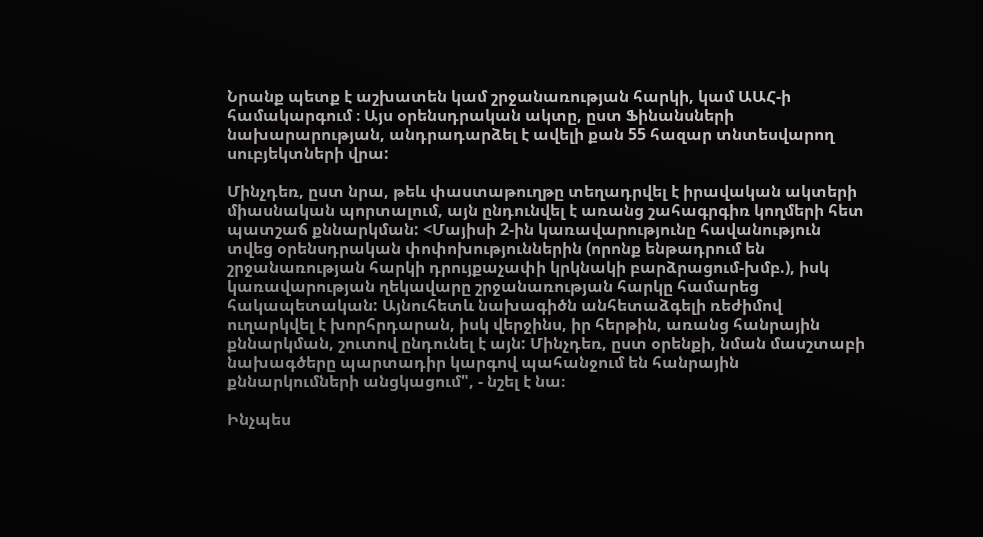Նրանք պետք է աշխատեն կամ շրջանառության հարկի, կամ ԱԱՀ-ի համակարգում ։ Այս օրենսդրական ակտը, ըստ Ֆինանսների նախարարության, անդրադարձել է ավելի քան 55 հազար տնտեսվարող սուբյեկտների վրա:

Մինչդեռ, ըստ նրա, թեև փաստաթուղթը տեղադրվել է իրավական ակտերի միասնական պորտալում, այն ընդունվել է առանց շահագրգիռ կողմերի հետ պատշաճ քննարկման: <Մայիսի 2-ին կառավարությունը հավանություն տվեց օրենսդրական փոփոխություններին (որոնք ենթադրում են շրջանառության հարկի դրույքաչափի կրկնակի բարձրացում-խմբ.), իսկ կառավարության ղեկավարը շրջանառության հարկը համարեց հակապետական: Այնուհետև նախագիծն անհետաձգելի ռեժիմով ուղարկվել է խորհրդարան, իսկ վերջինս, իր հերթին, առանց հանրային քննարկման, շուտով ընդունել է այն: Մինչդեռ, ըստ օրենքի, նման մասշտաբի նախագծերը պարտադիր կարգով պահանջում են հանրային քննարկումների անցկացում", - նշել է նա։

Ինչպես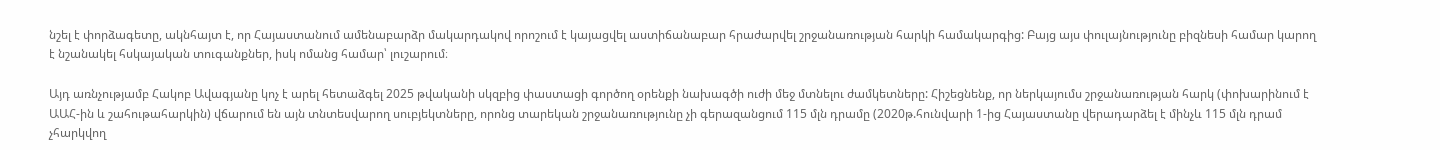նշել է փորձագետը, ակնհայտ է, որ Հայաստանում ամենաբարձր մակարդակով որոշում է կայացվել աստիճանաբար հրաժարվել շրջանառության հարկի համակարգից: Բայց այս փուլայնությունը բիզնեսի համար կարող է նշանակել հսկայական տուգանքներ, իսկ ոմանց համար՝ լուշարում։

Այդ առնչությամբ Հակոբ Ավագյանը կոչ է արել հետաձգել 2025 թվականի սկզբից փաստացի գործող օրենքի նախագծի ուժի մեջ մտնելու ժամկետները: Հիշեցնենք, որ ներկայումս շրջանառության հարկ (փոխարինում է ԱԱՀ-ին և շահութահարկին) վճարում են այն տնտեսվարող սուբյեկտները, որոնց տարեկան շրջանառությունը չի գերազանցում 115 մլն դրամը (2020թ.հունվարի 1-ից Հայաստանը վերադարձել է մինչև 115 մլն դրամ չհարկվող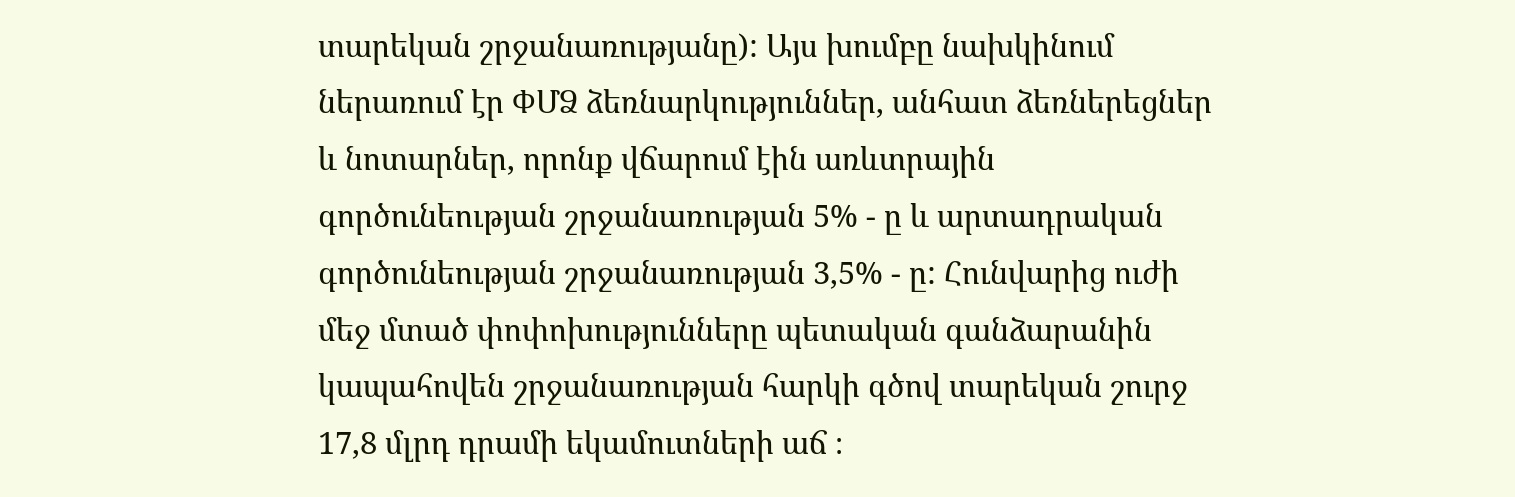տարեկան շրջանառությանը): Այս խումբը նախկինում ներառում էր ՓՄՁ ձեռնարկություններ, անհատ ձեռներեցներ և նոտարներ, որոնք վճարում էին առևտրային գործունեության շրջանառության 5% - ը և արտադրական գործունեության շրջանառության 3,5% - ը: Հունվարից ուժի մեջ մտած փոփոխությունները պետական գանձարանին կապահովեն շրջանառության հարկի գծով տարեկան շուրջ 17,8 մլրդ դրամի եկամուտների աճ ։